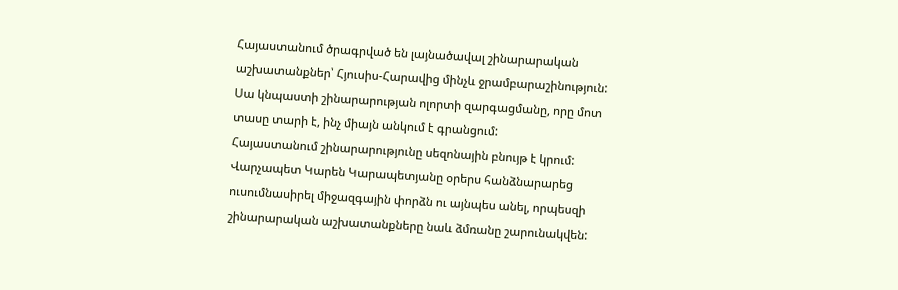Հայաստանում ծրագրված են լայնածավալ շինարարական աշխատանքներ՝ Հյուսիս-Հարավից մինչև ջրամբարաշինություն: Սա կնպաստի շինարարության ոլորտի զարգացմանը, որը մոտ տասը տարի է, ինչ միայն անկում է գրանցում:
Հայաստանում շինարարությունը սեզոնային բնույթ է կրում: Վարչապետ Կարեն Կարապետյանը օրերս հանձնարարեց ուսումնասիրել միջազգային փորձն ու այնպես անել, որպեսզի շինարարական աշխատանքները նաև ձմռանը շարունակվեն: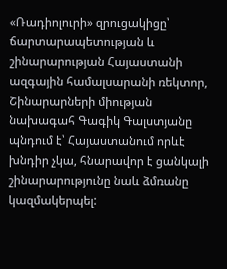«Ռադիոլուրի» զրուցակիցը՝ ճարտարապետության և շինարարության Հայաստանի ազգային համալսարանի ռեկտոր, Շինարարների միության նախագահ Գագիկ Գալստյանը պնդում է՝ Հայաստանում որևէ խնդիր չկա, հնարավոր է ցանկալի շինարարությունը նաև ձմռանը կազմակերպել: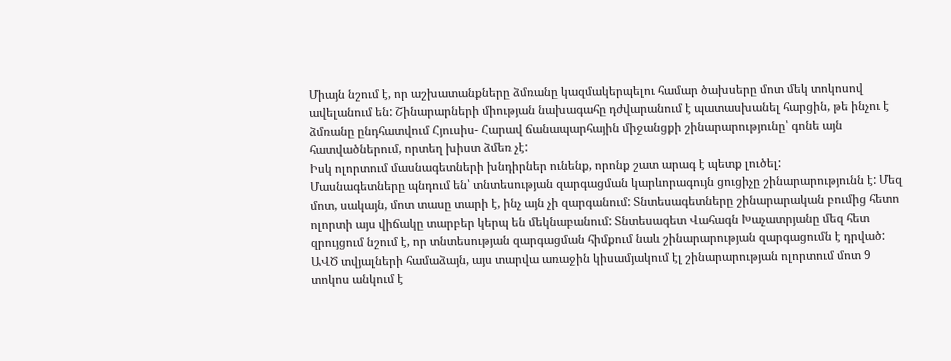Միայն նշում է, որ աշխատանքները ձմռանը կազմակերպելու համար ծախսերը մոտ մեկ տոկոսով ավելանում են: Շինարարների միության նախագահը դժվարանում է պատասխանել հարցին, թե ինչու է ձմռանը ընդհատվում Հյուսիս- Հարավ ճանապարհային միջանցքի շինարարությունը՝ գոնե այն հատվածներում, որտեղ խիստ ձմեռ չէ:
Իսկ ոլորտում մասնագետների խնդիրներ ունենք, որոնք շատ արագ է պետք լուծել:
Մասնագետները պնդում են՝ տնտեսության զարգացման կարևորագույն ցուցիչը շինարարությունն է: Մեզ մոտ, սակայն, մոտ տասը տարի է, ինչ այն չի զարգանում: Տնտեսագետները շինարարական բումից հետո ոլորտի այս վիճակը տարբեր կերպ են մեկնաբանում: Տնտեսագետ Վահագն Խաչատրյանը մեզ հետ զրույցում նշում է, որ տնտեսության զարգացման հիմքում նաև շինարարության զարգացումն է դրված:
ԱՎԾ տվյալների համաձայն, այս տարվա առաջին կիսամյակում էլ շինարարության ոլորտում մոտ 9 տոկոս անկում է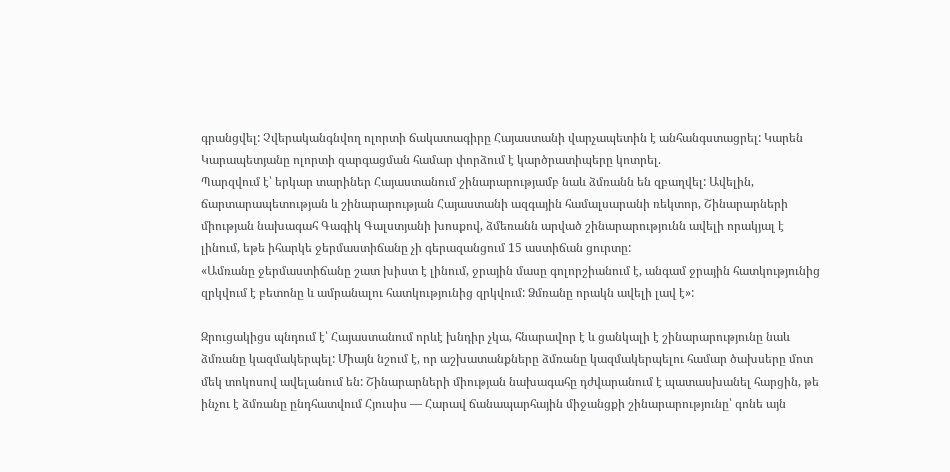գրանցվել: Չվերականգնվող ոլորտի ճակատագիրը Հայաստանի վարչապետին է անհանգստացրել: Կարեն Կարապետյանը ոլորտի զարգացման համար փորձում է կարծրատիպերը կոտրել.
Պարզվում է՝ երկար տարիներ Հայաստանում շինարարությամբ նաև ձմռանն են զբաղվել: Ավելին, ճարտարապետության և շինարարության Հայաստանի ազգային համալսարանի ռեկտոր, Շինարարների միության նախագահ Գագիկ Գալստյանի խոսքով, ձմեռանն արված շինարարությունն ավելի որակյալ է լինում, եթե իհարկե ջերմաստիճանը չի գերազանցում 15 աստիճան ցուրտը:
«Ամռանը ջերմաստիճանը շատ խիստ է լինում, ջրային մասը գոլորշիանում է, անգամ ջրային հատկությունից զրկվում է բետոնը և ամրանալու հատկությունից զրկվում: Ձմռանը որակն ավելի լավ է»:

Զրուցակիցս պնդում է՝ Հայաստանում որևէ խնդիր չկա, հնարավոր է և ցանկալի է շինարարությունը նաև ձմռանը կազմակերպել: Միայն նշում է, որ աշխատանքները ձմռանը կազմակերպելու համար ծախսերը մոտ մեկ տոկոսով ավելանում են: Շինարարների միության նախագահը դժվարանում է պատասխանել հարցին, թե ինչու է ձմռանը ընդհատվում Հյուսիս — Հարավ ճանապարհային միջանցքի շինարարությունը՝ գոնե այն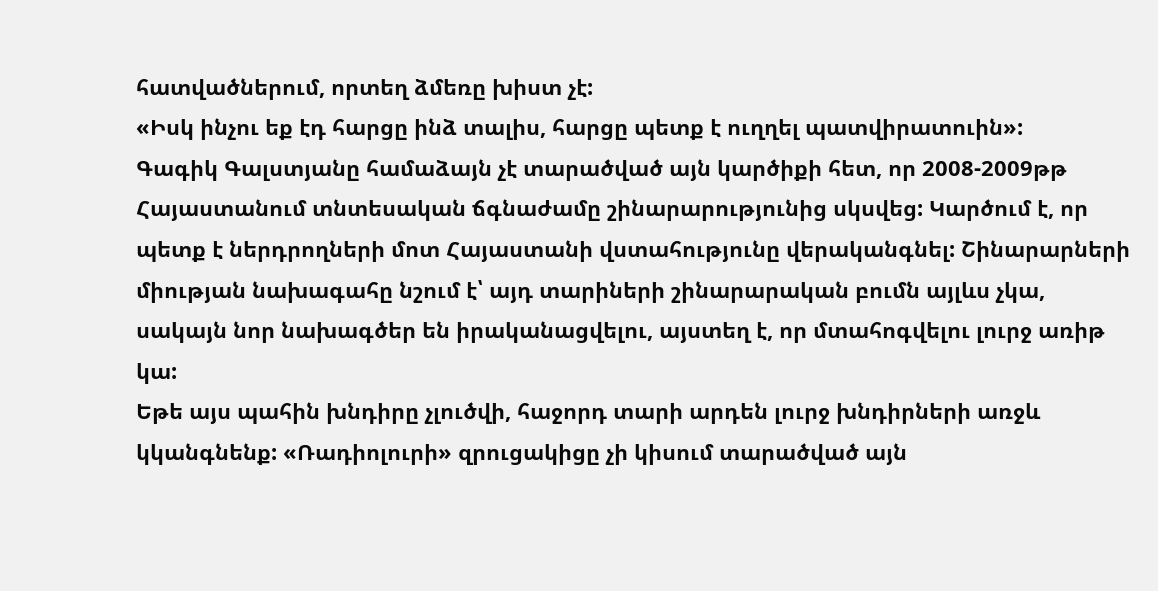հատվածներում, որտեղ ձմեռը խիստ չէ:
«Իսկ ինչու եք էդ հարցը ինձ տալիս, հարցը պետք է ուղղել պատվիրատուին»:
Գագիկ Գալստյանը համաձայն չէ տարածված այն կարծիքի հետ, որ 2008-2009թթ Հայաստանում տնտեսական ճգնաժամը շինարարությունից սկսվեց: Կարծում է, որ պետք է ներդրողների մոտ Հայաստանի վստահությունը վերականգնել: Շինարարների միության նախագահը նշում է՝ այդ տարիների շինարարական բումն այլևս չկա, սակայն նոր նախագծեր են իրականացվելու, այստեղ է, որ մտահոգվելու լուրջ առիթ կա:
Եթե այս պահին խնդիրը չլուծվի, հաջորդ տարի արդեն լուրջ խնդիրների առջև կկանգնենք: «Ռադիոլուրի» զրուցակիցը չի կիսում տարածված այն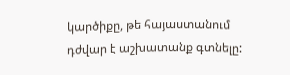կարծիքը, թե հայաստանում դժվար է աշխատանք գտնելը: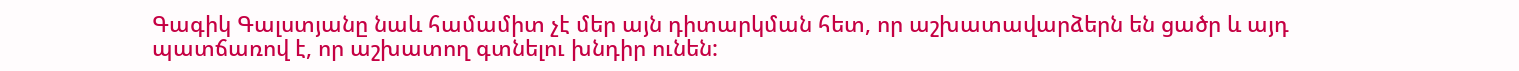Գագիկ Գալստյանը նաև համամիտ չէ մեր այն դիտարկման հետ, որ աշխատավարձերն են ցածր և այդ պատճառով է, որ աշխատող գտնելու խնդիր ունեն: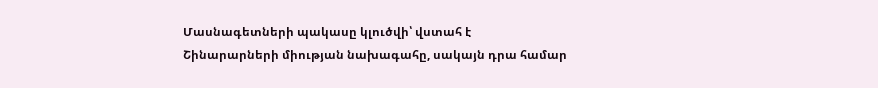Մասնագետների պակասը կլուծվի՝ վստահ է Շինարարների միության նախագահը, սակայն դրա համար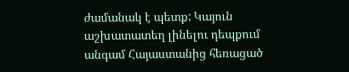ժամանակ է պետք: Կայուն աշխատատեղ լինելու դեպքում անգամ Հայաստանից հեռացած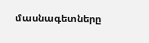մասնագետները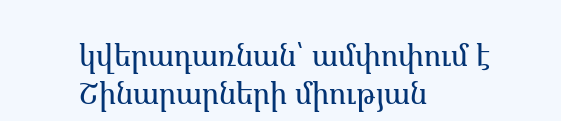կվերադառնան՝ ամփոփում է Շինարարների միության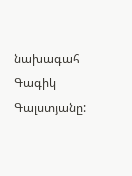նախագահ Գագիկ Գալստյանը: